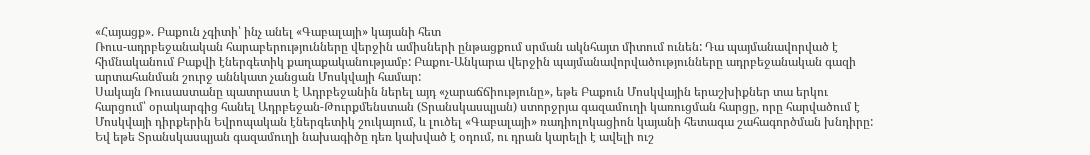«Հայացք». Բաքուն չգիտի՝ ինչ անել «Գաբալայի» կայանի հետ
Ռուս-ադրբեջանական հարաբերությունները վերջին ամիսների ընթացքում սրման ակնհայտ միտում ունեն: Դա պայմանավորված է հիմնականում Բաքվի էներգետիկ քաղաքականությամբ: Բաքու-Անկարա վերջին պայմանավորվածությունները ադրբեջանական գազի արտահանման շուրջ աննկատ չանցան Մոսկվայի համար:
Սակայն Ռուսաստանը պատրաստ է Ադրբեջանին ներել այդ «չարաճճիությունը», եթե Բաքուն Մոսկվային երաշխիքներ տա երկու հարցում՝ օրակարգից հանել Ադրբեջան-Թուրքմենստան (Տրանսկասպյան) ստորջրյա գազամուղի կառուցման հարցը, որը հարվածում է Մոսկվայի դիրքերին Եվրոպական էներգետիկ շուկայում, և լուծել «Գաբալայի» ռադիոլոկացիոն կայանի հետագա շահագործման խնդիրը:
Եվ եթե Տրանսկասպյան գազամուղի նախագիծը դեռ կախված է օդում, ու դրան կարելի է ավելի ուշ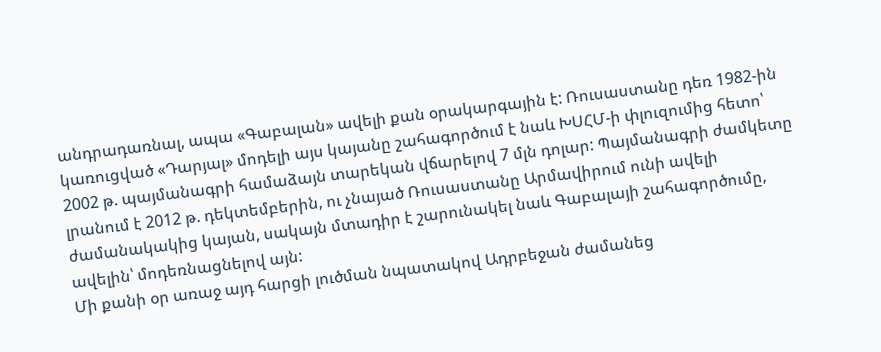անդրադառնալ, ապա «Գաբալան» ավելի քան օրակարգային է: Ռուսաստանը դեռ 1982-ին կառուցված «Դարյալ» մոդելի այս կայանը շահագործում է նաև ԽՍՀՄ-ի փլուզումից հետո՝ 2002 թ. պայմանագրի համաձայն տարեկան վճարելով 7 մլն դոլար: Պայմանագրի ժամկետը լրանում է 2012 թ. դեկտեմբերին, ու չնայած Ռուսաստանը Արմավիրում ունի ավելի ժամանակակից կայան, սակայն մտադիր է շարունակել նաև Գաբալայի շահագործումը, ավելին՝ մոդեռնացնելով այն:
Մի քանի օր առաջ այդ հարցի լուծման նպատակով Ադրբեջան ժամանեց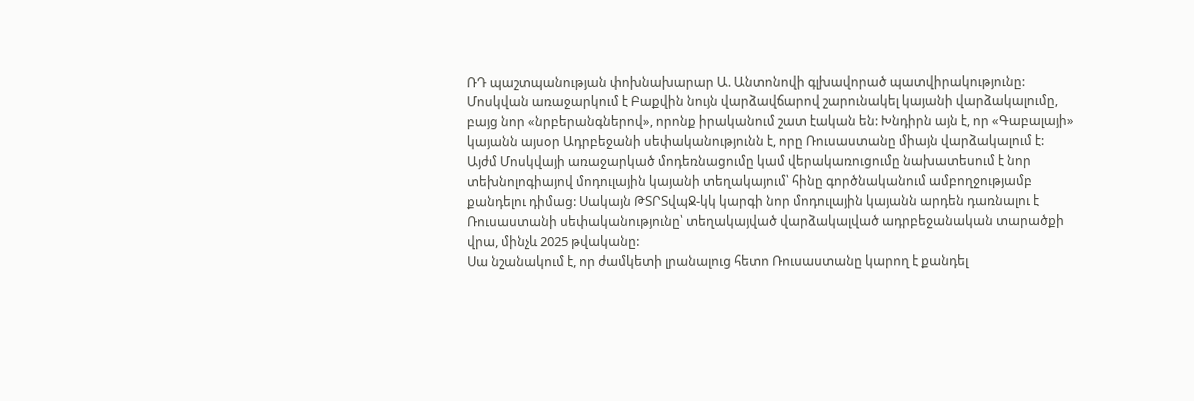ՌԴ պաշտպանության փոխնախարար Ա. Անտոնովի գլխավորած պատվիրակությունը: Մոսկվան առաջարկում է Բաքվին նույն վարձավճարով շարունակել կայանի վարձակալումը, բայց նոր «նրբերանգներով», որոնք իրականում շատ էական են: Խնդիրն այն է, որ «Գաբալայի» կայանն այսօր Ադրբեջանի սեփականությունն է, որը Ռուսաստանը միայն վարձակալում է:
Այժմ Մոսկվայի առաջարկած մոդեռնացումը կամ վերակառուցումը նախատեսում է նոր տեխնոլոգիայով մոդուլային կայանի տեղակայում՝ հինը գործնականում ամբողջությամբ քանդելու դիմաց: Սակայն ԹՏՐՏվպՋ-կկ կարգի նոր մոդուլային կայանն արդեն դառնալու է Ռուսաստանի սեփականությունը՝ տեղակայված վարձակալված ադրբեջանական տարածքի վրա, մինչև 2025 թվականը:
Սա նշանակում է, որ ժամկետի լրանալուց հետո Ռուսաստանը կարող է քանդել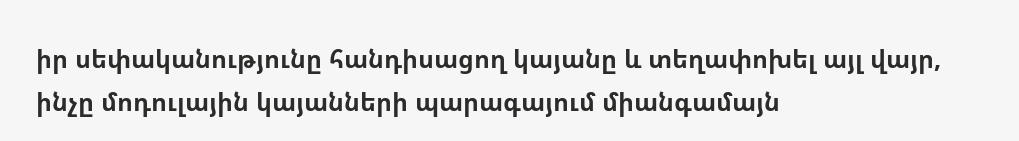իր սեփականությունը հանդիսացող կայանը և տեղափոխել այլ վայր, ինչը մոդուլային կայանների պարագայում միանգամայն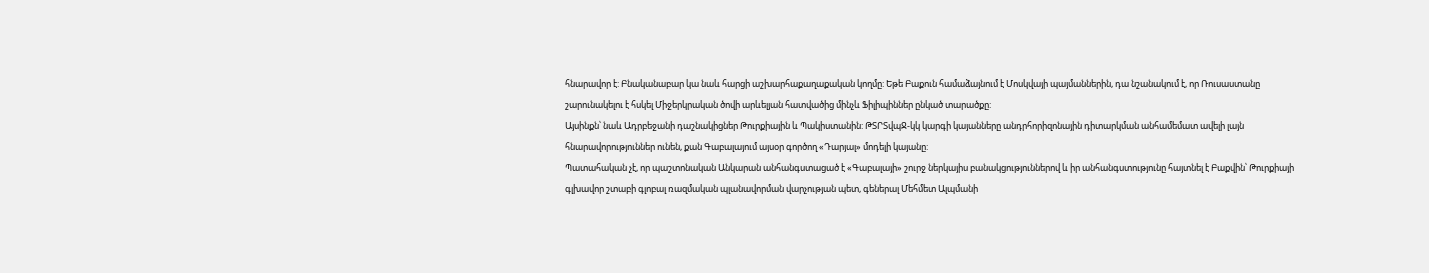հնարավոր է: Բնականաբար կա նաև հարցի աշխարհաքաղաքական կողմը: Եթե Բաքուն համաձայնում է Մոսկվայի պայմաններին, դա նշանակում է, որ Ռուսաստանը շարունակելու է հսկել Միջերկրական ծովի արևելյան հատվածից մինչև Ֆիլիպիններ ընկած տարածքը:
Այսինքն՝ նաև Ադրբեջանի դաշնակիցներ Թուրքիային և Պակիստանին: ԹՏՐՏվպՋ-կկ կարգի կայանները անդրհորիզոնային դիտարկման անհամեմատ ավելի լայն հնարավորություններ ունեն, քան Գաբալայում այսօր գործող «Դարյալ» մոդելի կայանը:
Պատահական չէ, որ պաշտոնական Անկարան անհանգստացած է «Գաբալայի» շուրջ ներկայիս բանակցություններով և իր անհանգստությունը հայտնել է Բաքվին՝ Թուրքիայի գլխավոր շտաբի գլոբալ ռազմական պլանավորման վարչության պետ, գեներալ Մեհմետ Ալպմանի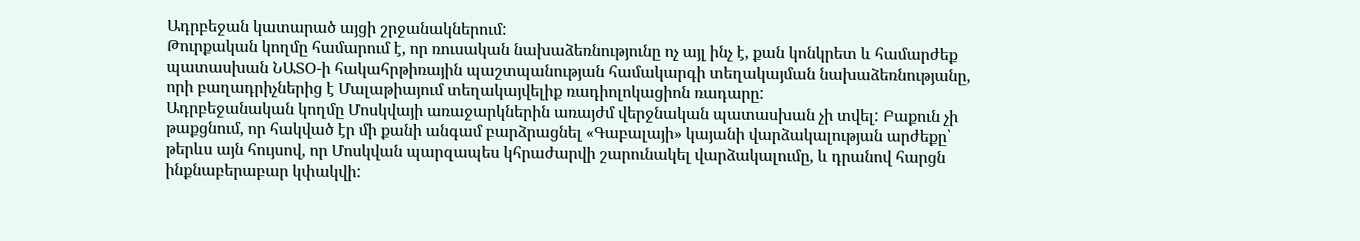Ադրբեջան կատարած այցի շրջանակներում:
Թուրքական կողմը համարում է, որ ռուսական նախաձեռնությունը ոչ այլ ինչ է, քան կոնկրետ և համարժեք պատասխան ՆԱՏՕ-ի հակահրթիռային պաշտպանության համակարգի տեղակայման նախաձեռնությանը, որի բաղադրիչներից է Մալաթիայում տեղակայվելիք ռադիոլոկացիոն ռադարը:
Ադրբեջանական կողմը Մոսկվայի առաջարկներին առայժմ վերջնական պատասխան չի տվել: Բաքուն չի թաքցնում, որ հակված էր մի քանի անգամ բարձրացնել «Գաբալայի» կայանի վարձակալության արժեքը՝ թերևս այն հույսով, որ Մոսկվան պարզապես կհրաժարվի շարունակել վարձակալումը, և դրանով հարցն ինքնաբերաբար կփակվի: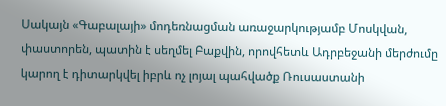Սակայն «Գաբալայի» մոդեռնացման առաջարկությամբ Մոսկվան, փաստորեն, պատին է սեղմել Բաքվին, որովհետև Ադրբեջանի մերժումը կարող է դիտարկվել իբրև ոչ լոյալ պահվածք Ռուսաստանի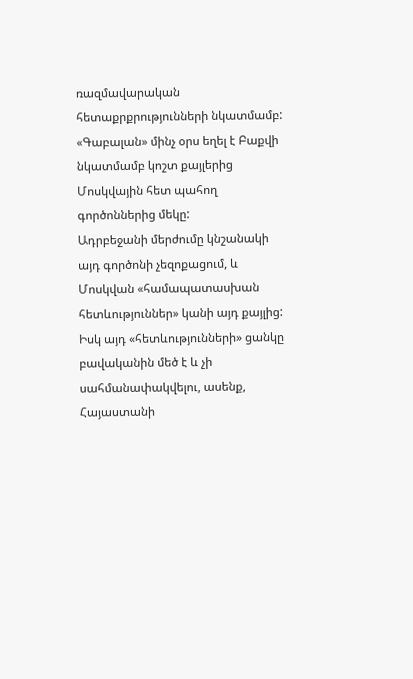ռազմավարական հետաքրքրությունների նկատմամբ: «Գաբալան» մինչ օրս եղել է Բաքվի նկատմամբ կոշտ քայլերից Մոսկվային հետ պահող գործոններից մեկը:
Ադրբեջանի մերժումը կնշանակի այդ գործոնի չեզոքացում, և Մոսկվան «համապատասխան հետևություններ» կանի այդ քայլից: Իսկ այդ «հետևությունների» ցանկը բավականին մեծ է և չի սահմանափակվելու, ասենք, Հայաստանի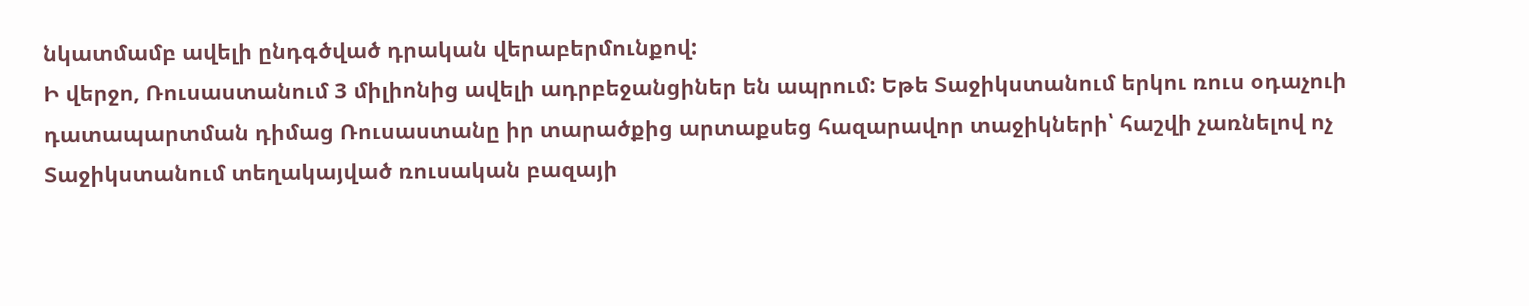նկատմամբ ավելի ընդգծված դրական վերաբերմունքով:
Ի վերջո, Ռուսաստանում 3 միլիոնից ավելի ադրբեջանցիներ են ապրում: Եթե Տաջիկստանում երկու ռուս օդաչուի դատապարտման դիմաց Ռուսաստանը իր տարածքից արտաքսեց հազարավոր տաջիկների՝ հաշվի չառնելով ոչ Տաջիկստանում տեղակայված ռուսական բազայի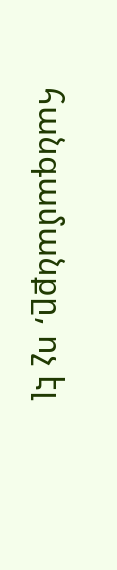հանգամանքը, ոչ էլ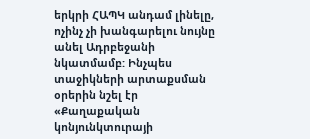երկրի ՀԱՊԿ անդամ լինելը, ոչինչ չի խանգարելու նույնը անել Ադրբեջանի նկատմամբ: Ինչպես տաջիկների արտաքսման օրերին նշել էր «Քաղաքական կոնյունկտուրայի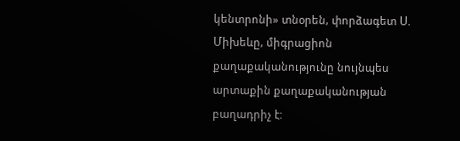կենտրոնի» տնօրեն, փորձագետ Ս. Միխեևը, միգրացիոն քաղաքականությունը նույնպես արտաքին քաղաքականության բաղադրիչ է: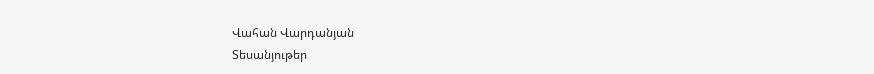Վահան Վարդանյան
Տեսանյութեր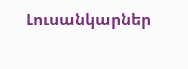Լուսանկարներ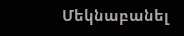Մեկնաբանել